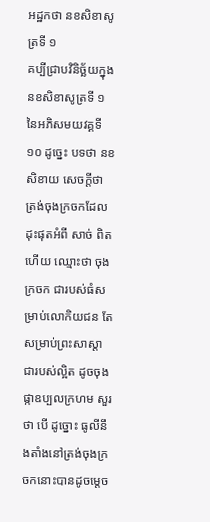អដ្ឋកថា នខសិខាសូត្រទី ១
គប្បីជ្រាបវិនិច្ឆ័យក្នុងនខសិខាសូត្រទី ១ នៃអភិសមយវគ្គទី ១០ ដូច្នេះ បទថា នខសិខាយ សេចក្តីថា ត្រង់ចុងក្រចកដែលដុះផុតអំពី សាច់ ពិតហើយ ឈ្មោះថា ចុងក្រចក ជារបស់ធំសម្រាប់លោកិយជន តែ សម្រាប់ព្រះសាស្តា ជារបស់ល្អិត ដូចចុងផ្កាឧប្បលក្រហម សួរថា បើ ដូច្នោះ ធូលីនឹងតាំងនៅត្រង់ចុងក្រចកនោះបានដូចម្តេច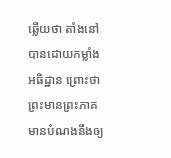ឆ្លើយថា តាំងនៅ បានដោយកម្លាំងអធិដ្ឋាន ព្រោះថា ព្រះមានព្រះភាគ មានបំណងនឹងឲ្យ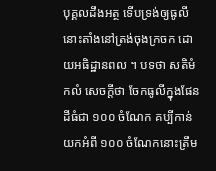បុគ្គលដឹងអត្ថ ទើបទ្រង់ឲ្យធូលីនោះតាំងនៅត្រង់ចុងក្រចក ដោយអធិដ្ឋានពល ។ បទថា សតិមំ កលំ សេចក្តីថា ចែកធូលីក្នុងផែនដីធំជា ១០០ ចំណែក គប្បីកាន់យកអំពី ១០០ ចំណែកនោះត្រឹម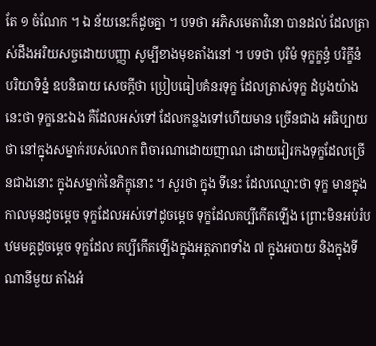តែ ១ ចំណែក ។ ឯ ន័យនេះក៏ដូចគ្នា ។ បទថា អភិសមេតាវិនោ បានដល់ ដែលត្រាស់ដឹងអរិយសច្ចដោយបញ្ញា សូម្បីខាងមុខតាំងនៅ ។ បទថា បុរិមំ ទុក្ខក្ខន្ធំ បរិក្ខីនំ បរិយាទិន្នំ ឧបនិធាយ សេចក្តីថា ប្រៀបធៀបគំនរទុក្ខ ដែលត្រាស់ទុក្ខ ដំបូងយ៉ាងនេះថា ទុក្ខនេះឯង គឺដែលអស់ទៅ ដែលកន្លងទៅហើយមាន ច្រើនជាង អធិប្បាយថា នៅក្នុងសម្នាក់របស់លោក ពិចារណាដោយញាណ ដោយវៀរកងទុក្ខដែលច្រើនជាងនោះ ក្នុងសម្នាក់នៃភិក្ខុនោះ ។ សួរថា ក្នុង ទីនេះ ដែលឈ្មោះថា ទុក្ខ មានក្នុងកាលមុនដូចម្តេច ទុក្ខដែលអស់ទៅដូចម្តេច ទុក្ខដែលគប្បីកើតឡើង ព្រោះមិនអប់រំបឋមមគ្គដូចម្តេច ទុក្ខដែល គប្បីកើតឡើងក្នុងអត្តភាពទាំង ៧ ក្នុងអបាយ និងក្នុងទីណានីមួយ តាំងអំ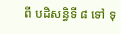ពី បដិសន្ធិទី ៨ ទៅ ទុ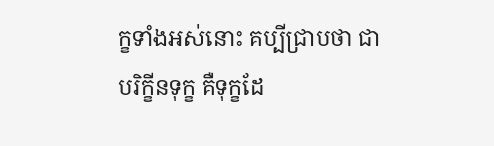ក្ខទាំងអស់នោះ គប្បីជ្រាបថា ជាបរិក្ខីនទុក្ខ គឺទុក្ខដែ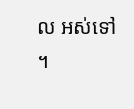ល អស់ទៅ ។